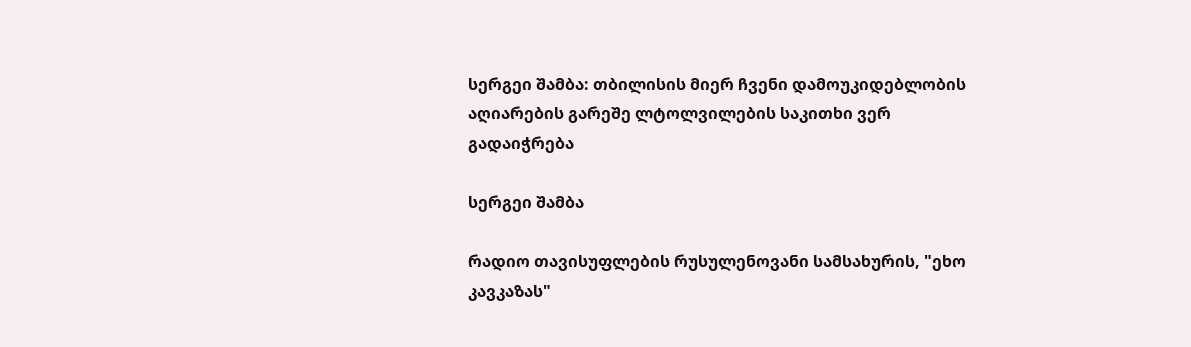სერგეი შამბა: თბილისის მიერ ჩვენი დამოუკიდებლობის აღიარების გარეშე ლტოლვილების საკითხი ვერ გადაიჭრება

სერგეი შამბა

რადიო თავისუფლების რუსულენოვანი სამსახურის, "ეხო კავკაზას"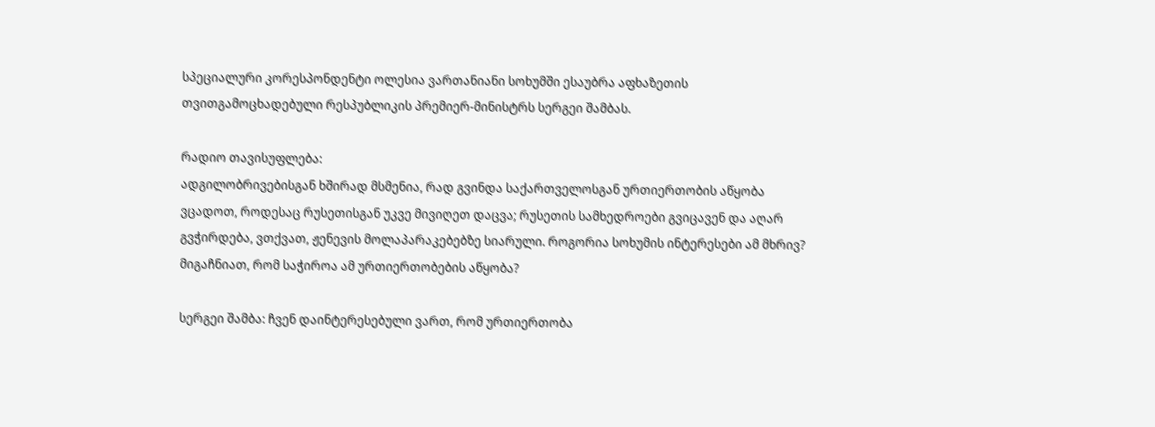სპეციალური კორესპონდენტი ოლესია ვართანიანი სოხუმში ესაუბრა აფხაზეთის თვითგამოცხადებული რესპუბლიკის პრემიერ-მინისტრს სერგეი შამბას.

რადიო თავისუფლება:
ადგილობრივებისგან ხშირად მსმენია, რად გვინდა საქართველოსგან ურთიერთობის აწყობა ვცადოთ, როდესაც რუსეთისგან უკვე მივიღეთ დაცვა; რუსეთის სამხედროები გვიცავენ და აღარ გვჭირდება, ვთქვათ, ჟენევის მოლაპარაკებებზე სიარული. როგორია სოხუმის ინტერესები ამ მხრივ? მიგაჩნიათ, რომ საჭიროა ამ ურთიერთობების აწყობა?

სერგეი შამბა: ჩვენ დაინტერესებული ვართ, რომ ურთიერთობა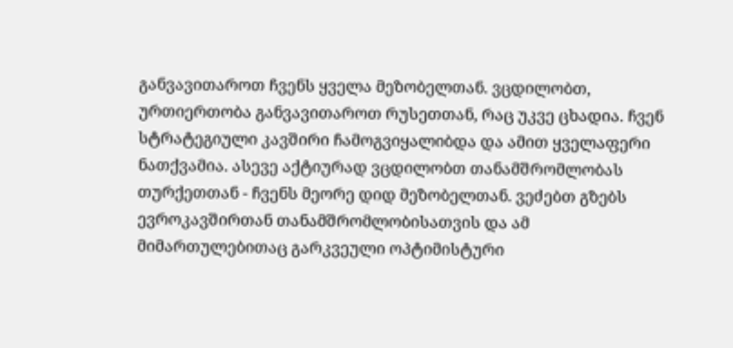განვავითაროთ ჩვენს ყველა მეზობელთან. ვცდილობთ, ურთიერთობა განვავითაროთ რუსეთთან, რაც უკვე ცხადია. ჩვენ სტრატეგიული კავშირი ჩამოგვიყალიბდა და ამით ყველაფერი ნათქვამია. ასევე აქტიურად ვცდილობთ თანამშრომლობას თურქეთთან - ჩვენს მეორე დიდ მეზობელთან. ვეძებთ გზებს ევროკავშირთან თანამშრომლობისათვის და ამ მიმართულებითაც გარკვეული ოპტიმისტური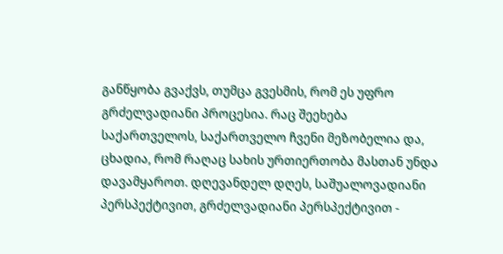განწყობა გვაქვს, თუმცა გვესმის, რომ ეს უფრო გრძელვადიანი პროცესია. რაც შეეხება საქართველოს, საქართველო ჩვენი მეზობელია და, ცხადია, რომ რაღაც სახის ურთიერთობა მასთან უნდა დავამყაროთ. დღევანდელ დღეს, საშუალოვადიანი პერსპექტივით, გრძელვადიანი პერსპექტივით -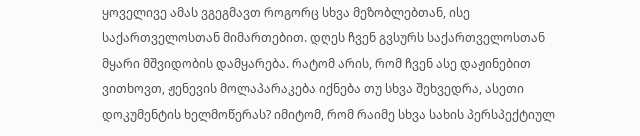ყოველივე ამას ვგეგმავთ როგორც სხვა მეზობლებთან, ისე საქართველოსთან მიმართებით. დღეს ჩვენ გვსურს საქართველოსთან მყარი მშვიდობის დამყარება. რატომ არის, რომ ჩვენ ასე დაჟინებით ვითხოვთ, ჟენევის მოლაპარაკება იქნება თუ სხვა შეხვედრა, ასეთი დოკუმენტის ხელმოწერას? იმიტომ, რომ რაიმე სხვა სახის პერსპექტიულ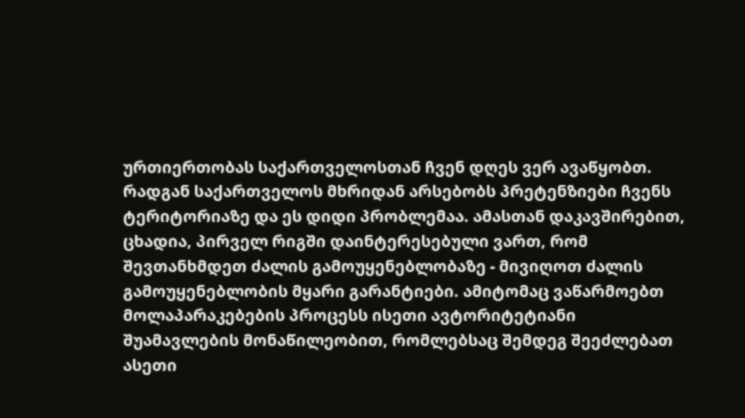ურთიერთობას საქართველოსთან ჩვენ დღეს ვერ ავაწყობთ. რადგან საქართველოს მხრიდან არსებობს პრეტენზიები ჩვენს ტერიტორიაზე და ეს დიდი პრობლემაა. ამასთან დაკავშირებით, ცხადია, პირველ რიგში დაინტერესებული ვართ, რომ შევთანხმდეთ ძალის გამოუყენებლობაზე - მივიღოთ ძალის გამოუყენებლობის მყარი გარანტიები. ამიტომაც ვაწარმოებთ მოლაპარაკებების პროცესს ისეთი ავტორიტეტიანი შუამავლების მონაწილეობით, რომლებსაც შემდეგ შეეძლებათ ასეთი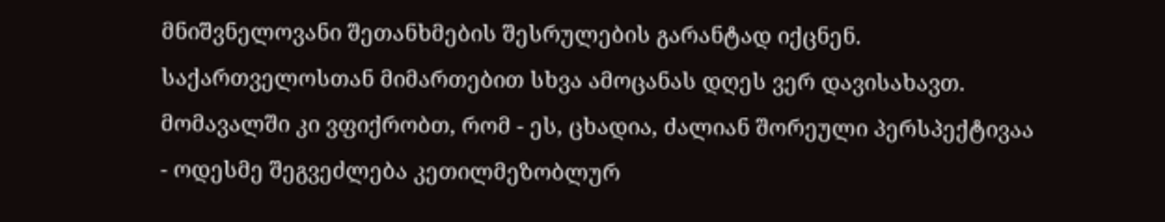მნიშვნელოვანი შეთანხმების შესრულების გარანტად იქცნენ. საქართველოსთან მიმართებით სხვა ამოცანას დღეს ვერ დავისახავთ. მომავალში კი ვფიქრობთ, რომ - ეს, ცხადია, ძალიან შორეული პერსპექტივაა - ოდესმე შეგვეძლება კეთილმეზობლურ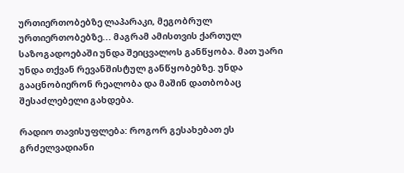ურთიერთობებზე ლაპარაკი, მეგობრულ ურთიერთობებზე... მაგრამ ამისთვის ქართულ საზოგადოებაში უნდა შეიცვალოს განწყობა. მათ უარი უნდა თქვან რევანშისტულ განწყობებზე. უნდა გააცნობიერონ რეალობა და მაშინ დათბობაც შესაძლებელი გახდება.

რადიო თავისუფლება: როგორ გესახებათ ეს გრძელვადიანი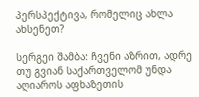პერსპექტივა, რომელიც ახლა ახსენეთ?

სერგეი შამბა: ჩვენი აზრით, ადრე თუ გვიან საქართველომ უნდა აღიაროს აფხაზეთის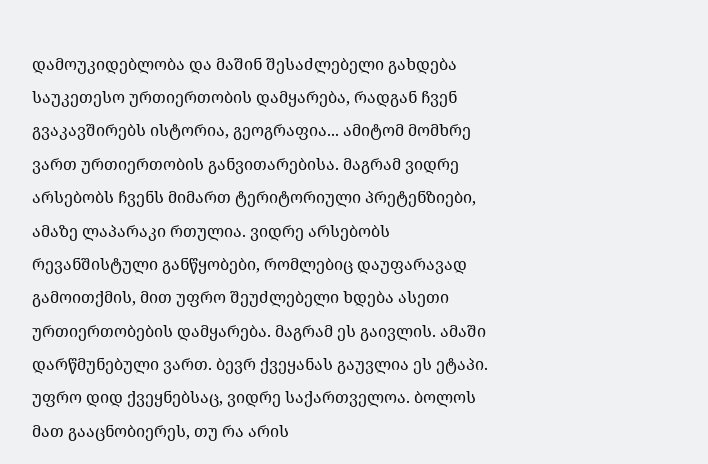დამოუკიდებლობა და მაშინ შესაძლებელი გახდება საუკეთესო ურთიერთობის დამყარება, რადგან ჩვენ გვაკავშირებს ისტორია, გეოგრაფია... ამიტომ მომხრე ვართ ურთიერთობის განვითარებისა. მაგრამ ვიდრე არსებობს ჩვენს მიმართ ტერიტორიული პრეტენზიები, ამაზე ლაპარაკი რთულია. ვიდრე არსებობს რევანშისტული განწყობები, რომლებიც დაუფარავად გამოითქმის, მით უფრო შეუძლებელი ხდება ასეთი ურთიერთობების დამყარება. მაგრამ ეს გაივლის. ამაში დარწმუნებული ვართ. ბევრ ქვეყანას გაუვლია ეს ეტაპი. უფრო დიდ ქვეყნებსაც, ვიდრე საქართველოა. ბოლოს მათ გააცნობიერეს, თუ რა არის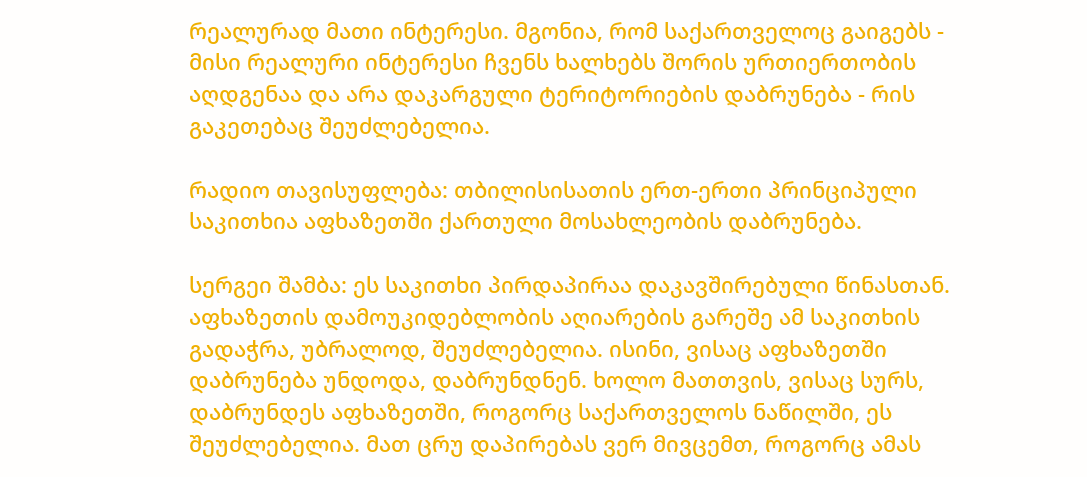რეალურად მათი ინტერესი. მგონია, რომ საქართველოც გაიგებს - მისი რეალური ინტერესი ჩვენს ხალხებს შორის ურთიერთობის აღდგენაა და არა დაკარგული ტერიტორიების დაბრუნება - რის გაკეთებაც შეუძლებელია.

რადიო თავისუფლება: თბილისისათის ერთ-ერთი პრინციპული საკითხია აფხაზეთში ქართული მოსახლეობის დაბრუნება.

სერგეი შამბა: ეს საკითხი პირდაპირაა დაკავშირებული წინასთან. აფხაზეთის დამოუკიდებლობის აღიარების გარეშე ამ საკითხის გადაჭრა, უბრალოდ, შეუძლებელია. ისინი, ვისაც აფხაზეთში დაბრუნება უნდოდა, დაბრუნდნენ. ხოლო მათთვის, ვისაც სურს, დაბრუნდეს აფხაზეთში, როგორც საქართველოს ნაწილში, ეს შეუძლებელია. მათ ცრუ დაპირებას ვერ მივცემთ, როგორც ამას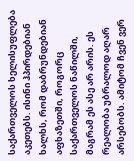საქართველოს ხელისუფლება აკეთებს. ისინი ჰპირდებიან ხალხს, რომ დაბრუნდებიან აფხაზეთში, როგორც საქართველოს ნაწილში, მაგრამ ეს ასე არ არის. ეს რეალობა უბრალოდ აღარ არსებობს. ამიტომ ჩვენ ვერ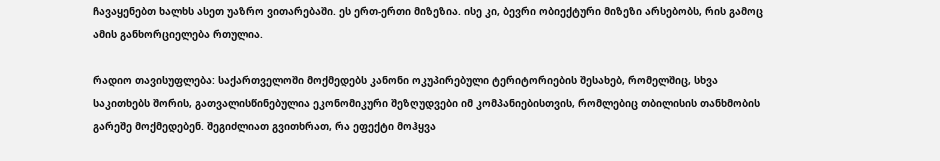ჩავაყენებთ ხალხს ასეთ უაზრო ვითარებაში. ეს ერთ-ერთი მიზეზია. ისე კი, ბევრი ობიექტური მიზეზი არსებობს, რის გამოც ამის განხორციელება რთულია.

რადიო თავისუფლება: საქართველოში მოქმედებს კანონი ოკუპირებული ტერიტორიების შესახებ, რომელშიც, სხვა საკითხებს შორის, გათვალისწინებულია ეკონომიკური შეზღუდვები იმ კომპანიებისთვის, რომლებიც თბილისის თანხმობის გარეშე მოქმედებენ. შეგიძლიათ გვითხრათ, რა ეფექტი მოჰყვა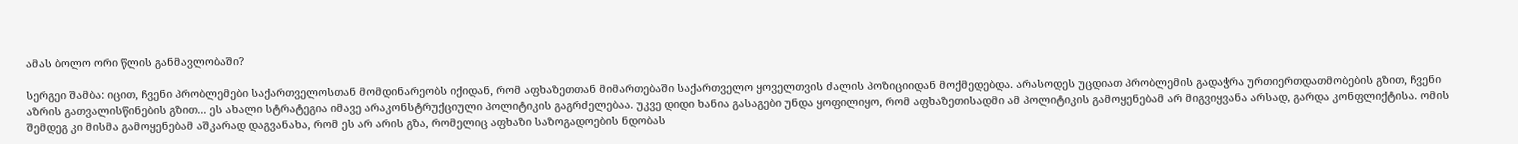ამას ბოლო ორი წლის განმავლობაში?

სერგეი შამბა: იცით, ჩვენი პრობლემები საქართველოსთან მომდინარეობს იქიდან, რომ აფხაზეთთან მიმართებაში საქართველო ყოველთვის ძალის პოზიციიდან მოქმედებდა. არასოდეს უცდიათ პრობლემის გადაჭრა ურთიერთდათმობების გზით, ჩვენი აზრის გათვალისწინების გზით... ეს ახალი სტრატეგია იმავე არაკონსტრუქციული პოლიტიკის გაგრძელებაა. უკვე დიდი ხანია გასაგები უნდა ყოფილიყო, რომ აფხაზეთისადმი ამ პოლიტიკის გამოყენებამ არ მიგვიყვანა არსად, გარდა კონფლიქტისა. ომის შემდეგ კი მისმა გამოყენებამ აშკარად დაგვანახა, რომ ეს არ არის გზა, რომელიც აფხაზი საზოგადოების ნდობას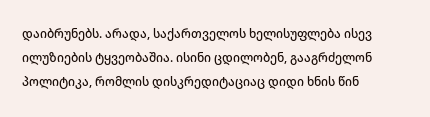დაიბრუნებს. არადა, საქართველოს ხელისუფლება ისევ ილუზიების ტყვეობაშია. ისინი ცდილობენ, გააგრძელონ პოლიტიკა, რომლის დისკრედიტაციაც დიდი ხნის წინ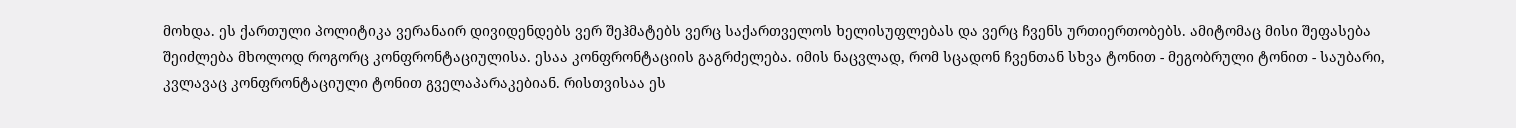მოხდა. ეს ქართული პოლიტიკა ვერანაირ დივიდენდებს ვერ შეჰმატებს ვერც საქართველოს ხელისუფლებას და ვერც ჩვენს ურთიერთობებს. ამიტომაც მისი შეფასება შეიძლება მხოლოდ როგორც კონფრონტაციულისა. ესაა კონფრონტაციის გაგრძელება. იმის ნაცვლად, რომ სცადონ ჩვენთან სხვა ტონით - მეგობრული ტონით - საუბარი, კვლავაც კონფრონტაციული ტონით გველაპარაკებიან. რისთვისაა ეს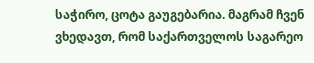საჭირო, ცოტა გაუგებარია. მაგრამ ჩვენ ვხედავთ, რომ საქართველოს საგარეო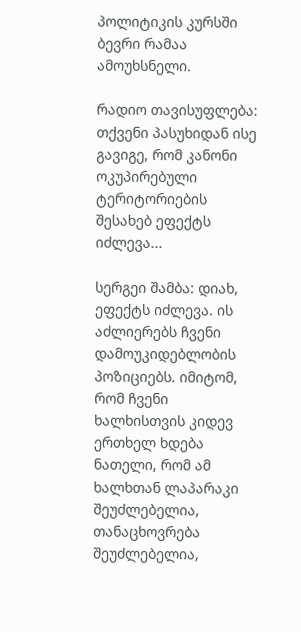პოლიტიკის კურსში ბევრი რამაა ამოუხსნელი.

რადიო თავისუფლება: თქვენი პასუხიდან ისე გავიგე, რომ კანონი ოკუპირებული ტერიტორიების შესახებ ეფექტს იძლევა...

სერგეი შამბა: დიახ, ეფექტს იძლევა. ის აძლიერებს ჩვენი დამოუკიდებლობის პოზიციებს. იმიტომ, რომ ჩვენი ხალხისთვის კიდევ ერთხელ ხდება ნათელი, რომ ამ ხალხთან ლაპარაკი შეუძლებელია, თანაცხოვრება შეუძლებელია,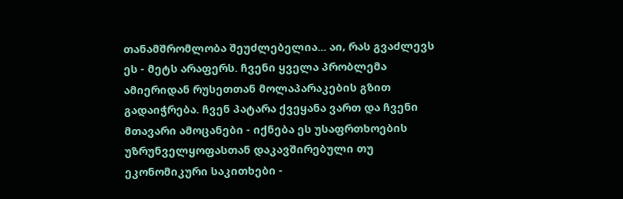თანამშრომლობა შეუძლებელია... აი, რას გვაძლევს ეს - მეტს არაფერს. ჩვენი ყველა პრობლემა ამიერიდან რუსეთთან მოლაპარაკების გზით გადაიჭრება. ჩვენ პატარა ქვეყანა ვართ და ჩვენი მთავარი ამოცანები - იქნება ეს უსაფრთხოების უზრუნველყოფასთან დაკავშირებული თუ ეკონომიკური საკითხები -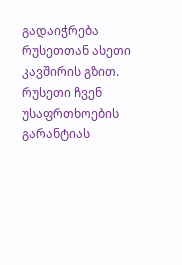გადაიჭრება რუსეთთან ასეთი კავშირის გზით. რუსეთი ჩვენ უსაფრთხოების გარანტიას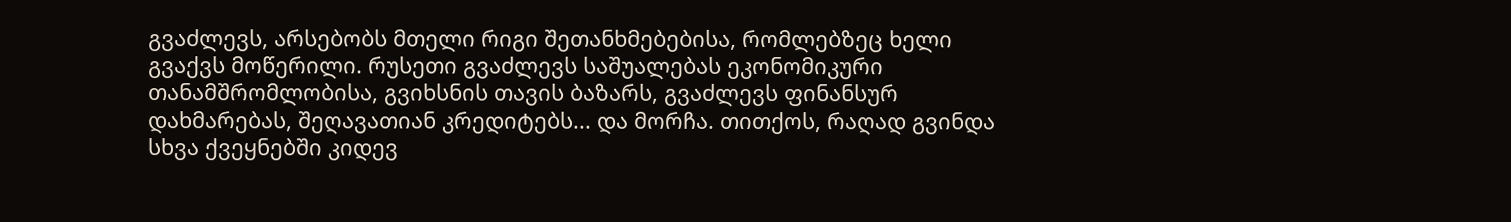გვაძლევს, არსებობს მთელი რიგი შეთანხმებებისა, რომლებზეც ხელი გვაქვს მოწერილი. რუსეთი გვაძლევს საშუალებას ეკონომიკური თანამშრომლობისა, გვიხსნის თავის ბაზარს, გვაძლევს ფინანსურ დახმარებას, შეღავათიან კრედიტებს... და მორჩა. თითქოს, რაღად გვინდა სხვა ქვეყნებში კიდევ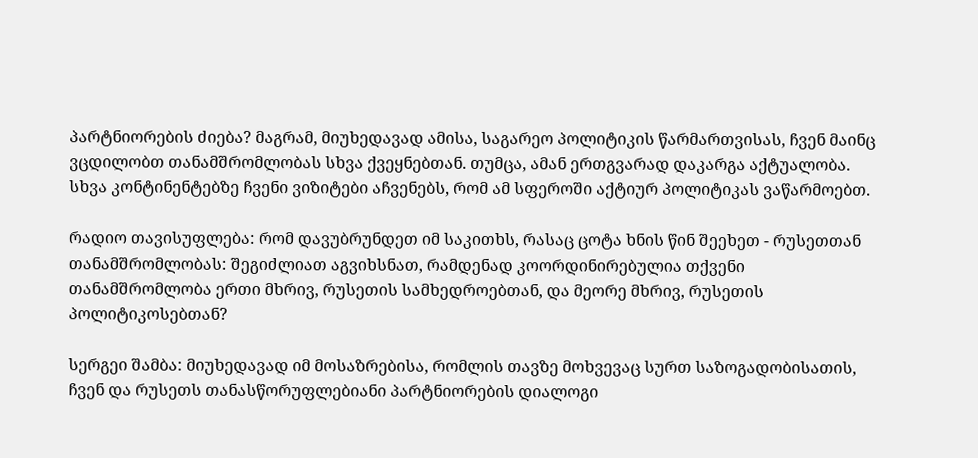პარტნიორების ძიება? მაგრამ, მიუხედავად ამისა, საგარეო პოლიტიკის წარმართვისას, ჩვენ მაინც ვცდილობთ თანამშრომლობას სხვა ქვეყნებთან. თუმცა, ამან ერთგვარად დაკარგა აქტუალობა. სხვა კონტინენტებზე ჩვენი ვიზიტები აჩვენებს, რომ ამ სფეროში აქტიურ პოლიტიკას ვაწარმოებთ.

რადიო თავისუფლება: რომ დავუბრუნდეთ იმ საკითხს, რასაც ცოტა ხნის წინ შეეხეთ - რუსეთთან თანამშრომლობას: შეგიძლიათ აგვიხსნათ, რამდენად კოორდინირებულია თქვენი თანამშრომლობა ერთი მხრივ, რუსეთის სამხედროებთან, და მეორე მხრივ, რუსეთის პოლიტიკოსებთან?

სერგეი შამბა: მიუხედავად იმ მოსაზრებისა, რომლის თავზე მოხვევაც სურთ საზოგადობისათის, ჩვენ და რუსეთს თანასწორუფლებიანი პარტნიორების დიალოგი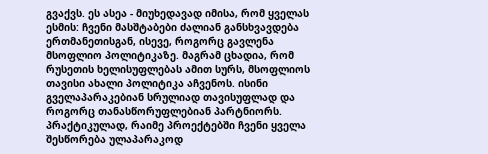გვაქვს. ეს ასეა - მიუხედავად იმისა, რომ ყველას ესმის: ჩვენი მასშტაბები ძალიან განსხვავდება ერთმანეთისგან, ისევე, როგორც გავლენა მსოფლიო პოლიტიკაზე. მაგრამ ცხადია, რომ რუსეთის ხელისუფლებას ამით სურს, მსოფლიოს თავისი ახალი პოლიტიკა აჩვენოს. ისინი გველაპარაკებიან სრულიად თავისუფლად და როგორც თანასწორუფლებიან პარტნიორს. პრაქტიკულად, რაიმე პროექტებში ჩვენი ყველა შესწორება ულაპარაკოდ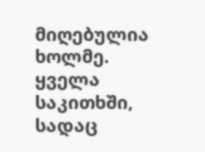მიღებულია ხოლმე. ყველა საკითხში, სადაც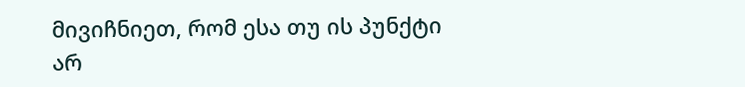მივიჩნიეთ, რომ ესა თუ ის პუნქტი არ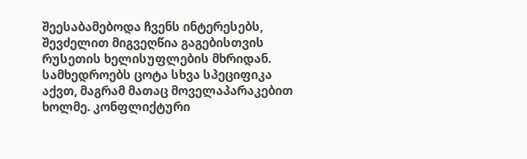შეესაბამებოდა ჩვენს ინტერესებს, შევძელით მიგვეღწია გაგებისთვის რუსეთის ხელისუფლების მხრიდან. სამხედროებს ცოტა სხვა სპეციფიკა აქვთ, მაგრამ მათაც მოველაპარაკებით ხოლმე. კონფლიქტური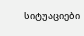სიტუაციები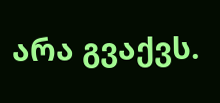არა გვაქვს.